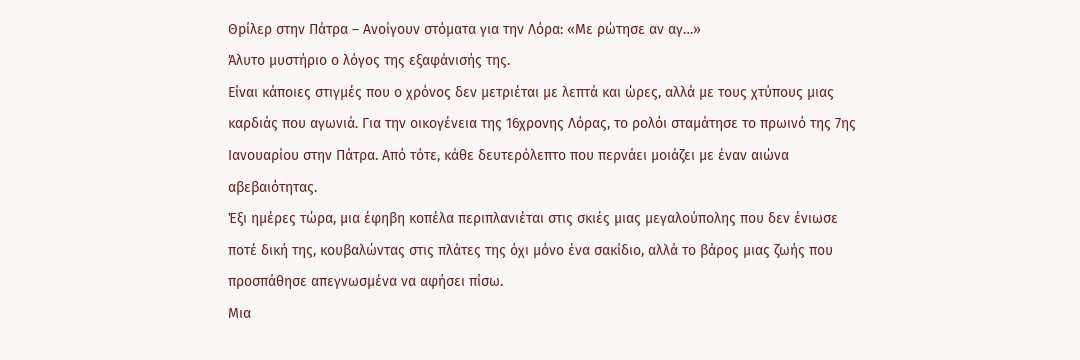Θpίλερ στην Πάτρα – Ανοίγουν στόματα για την Λόρα: «Με ρώτησε αν αγ…»
Άλυτο μυστήριο ο λόγος της εξαφάνισής της.
Είναι κάποιες στιγμές που ο χρόνος δεν μετριέται με λεπτά και ώρες, αλλά με τους χτύπους μιας καρδιάς που αγωνιά. Για την οικογένεια της 16χρονης Λόρας, το ρολόι σταμάτησε το πρωινό της 7ης Ιανουαρίου στην Πάτρα. Από τότε, κάθε δευτερόλεπτο που περνάει μοιάζει με έναν αιώνα αβεβαιότητας.
Έξι ημέρες τώρα, μια έφηβη κοπέλα περιπλανιέται στις σκιές μιας μεγαλούπολης που δεν ένιωσε ποτέ δική της, κουβαλώντας στις πλάτες της όχι μόνο ένα σακίδιο, αλλά το βάρος μιας ζωής που προσπάθησε απεγνωσμένα να αφήσει πίσω.
Μια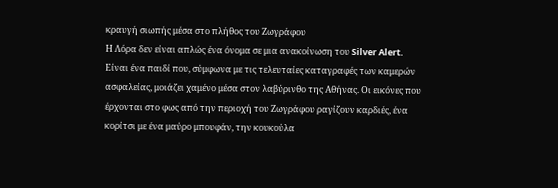κραυγή σιωπής μέσα στο πλήθος του Ζωγράφου
Η Λόρα δεν είναι απλώς ένα όνομα σε μια ανακοίνωση του Silver Alert. Είναι ένα παιδί που, σύμφωνα με τις τελευταίες καταγραφές των καμερών ασφαλείας, μοιάζει χαμένο μέσα στον λαβύρινθο της Αθήνας. Οι εικόνες που έρχονται στο φως από την περιοχή του Ζωγράφου ραγίζουν καρδιές, ένα κορίτσι με ένα μαύρο μπουφάν, την κουκούλα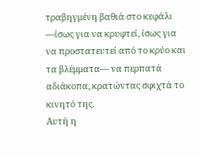τραβηγμένη βαθιά στο κεφάλι —ίσως για να κρυφτεί, ίσως για να προστατευτεί από το κρύο και τα βλέμματα— να περπατά αδιάκοπα, κρατώντας σφιχτά το κινητό της.
Αυτή η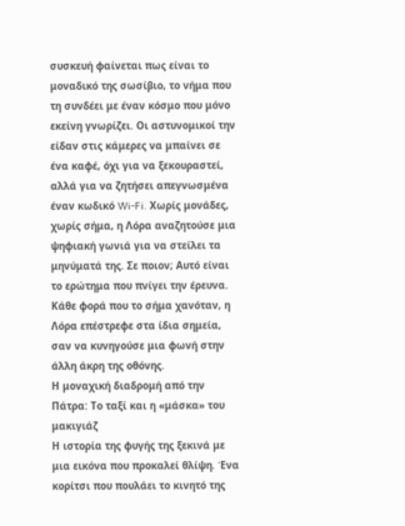συσκευή φαίνεται πως είναι το μοναδικό της σωσίβιο, το νήμα που τη συνδέει με έναν κόσμο που μόνο εκείνη γνωρίζει. Οι αστυνομικοί την είδαν στις κάμερες να μπαίνει σε ένα καφέ, όχι για να ξεκουραστεί, αλλά για να ζητήσει απεγνωσμένα έναν κωδικό Wi-Fi. Χωρίς μονάδες, χωρίς σήμα, η Λόρα αναζητούσε μια ψηφιακή γωνιά για να στείλει τα μηνύματά της. Σε ποιον; Αυτό είναι το ερώτημα που πνίγει την έρευνα. Κάθε φορά που το σήμα χανόταν, η Λόρα επέστρεφε στα ίδια σημεία, σαν να κυνηγούσε μια φωνή στην άλλη άκρη της οθόνης.
Η μοναχική διαδρομή από την Πάτρα: Το ταξί και η «μάσκα» του μακιγιάζ
Η ιστορία της φυγής της ξεκινά με μια εικόνα που προκαλεί θλίψη. Ένα κορίτσι που πουλάει το κινητό της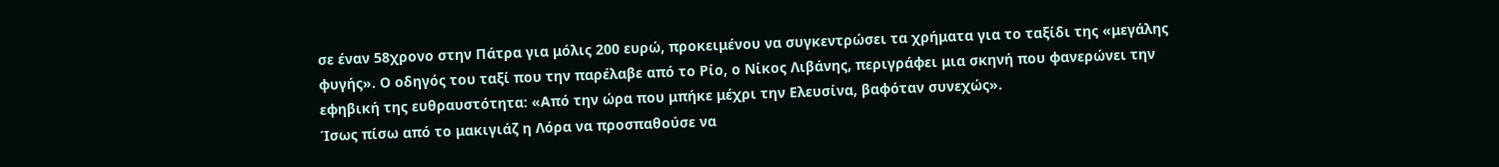σε έναν 58χρονο στην Πάτρα για μόλις 200 ευρώ, προκειμένου να συγκεντρώσει τα χρήματα για το ταξίδι της «μεγάλης φυγής». Ο οδηγός του ταξί που την παρέλαβε από το Ρίο, ο Νίκος Λιβάνης, περιγράφει μια σκηνή που φανερώνει την εφηβική της ευθραυστότητα: «Από την ώρα που μπήκε μέχρι την Ελευσίνα, βαφόταν συνεχώς».
Ίσως πίσω από το μακιγιάζ η Λόρα να προσπαθούσε να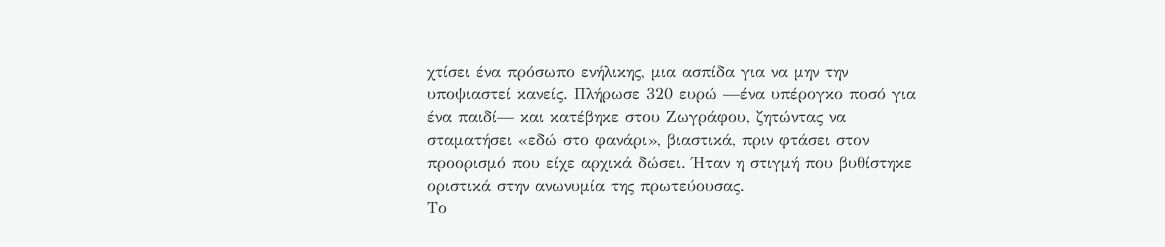χτίσει ένα πρόσωπο ενήλικης, μια ασπίδα για να μην την υποψιαστεί κανείς. Πλήρωσε 320 ευρώ —ένα υπέρογκο ποσό για ένα παιδί— και κατέβηκε στου Ζωγράφου, ζητώντας να σταματήσει «εδώ στο φανάρι», βιαστικά, πριν φτάσει στον προορισμό που είχε αρχικά δώσει. Ήταν η στιγμή που βυθίστηκε οριστικά στην ανωνυμία της πρωτεύουσας.
Το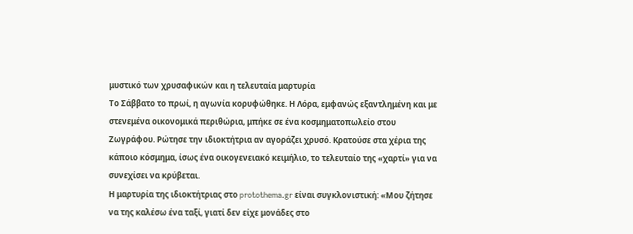μυστικό των χρυσαφικών και η τελευταία μαρτυρία
Το Σάββατο το πρωί, η αγωνία κορυφώθηκε. Η Λόρα, εμφανώς εξαντλημένη και με στενεμένα οικονομικά περιθώρια, μπήκε σε ένα κοσμηματοπωλείο στου Ζωγράφου. Ρώτησε την ιδιοκτήτρια αν αγοράζει χρυσό. Κρατούσε στα χέρια της κάποιο κόσμημα, ίσως ένα οικογενειακό κειμήλιο, το τελευταίο της «χαρτί» για να συνεχίσει να κρύβεται.
Η μαρτυρία της ιδιοκτήτριας στο protothema.gr είναι συγκλονιστική: «Μου ζήτησε να της καλέσω ένα ταξί, γιατί δεν είχε μονάδες στο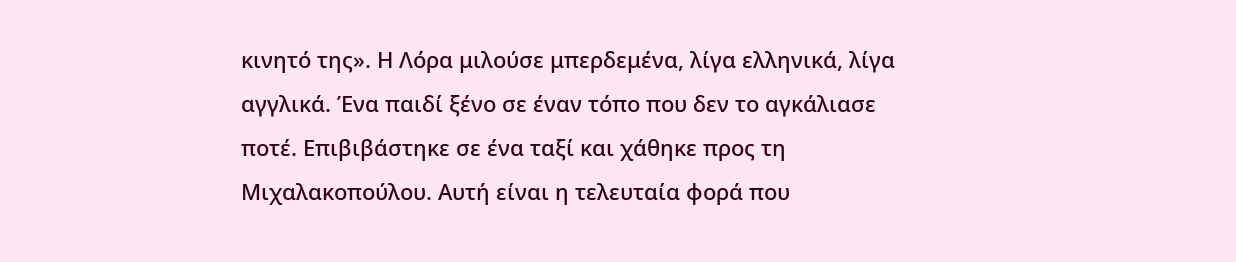κινητό της». Η Λόρα μιλούσε μπερδεμένα, λίγα ελληνικά, λίγα αγγλικά. Ένα παιδί ξένο σε έναν τόπο που δεν το αγκάλιασε ποτέ. Επιβιβάστηκε σε ένα ταξί και χάθηκε προς τη Μιχαλακοπούλου. Αυτή είναι η τελευταία φορά που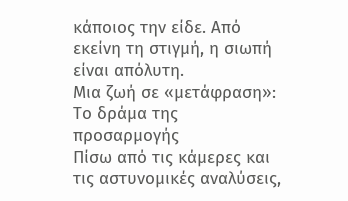κάποιος την είδε. Από εκείνη τη στιγμή, η σιωπή είναι απόλυτη.
Μια ζωή σε «μετάφραση»: Το δράμα της προσαρμογής
Πίσω από τις κάμερες και τις αστυνομικές αναλύσεις,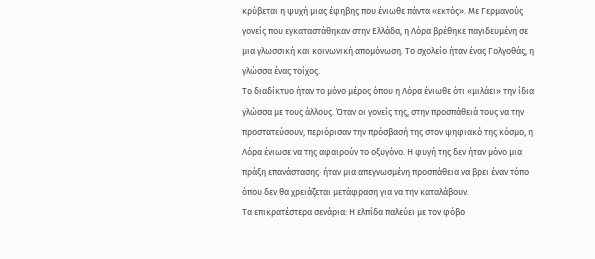κρύβεται η ψυχή μιας έφηβης που ένιωθε πάντα «εκτός». Με Γερμανούς γονείς που εγκαταστάθηκαν στην Ελλάδα, η Λόρα βρέθηκε παγιδευμένη σε μια γλωσσική και κοινωνική απομόνωση. Το σχολείο ήταν ένας Γολγοθάς, η γλώσσα ένας τοίχος.
Το διαδίκτυο ήταν το μόνο μέρος όπου η Λόρα ένιωθε ότι «μιλάει» την ίδια γλώσσα με τους άλλους. Όταν οι γονείς της, στην προσπάθειά τους να την προστατεύσουν, περιόρισαν την πρόσβασή της στον ψηφιακό της κόσμο, η Λόρα ένιωσε να της αφαιρούν το οξυγόνο. Η φυγή της δεν ήταν μόνο μια πράξη επανάστασης· ήταν μια απεγνωσμένη προσπάθεια να βρει έναν τόπο όπου δεν θα χρειάζεται μετάφραση για να την καταλάβουν.
Τα επικρατέστερα σενάρια: Η ελπίδα παλεύει με τον φόβο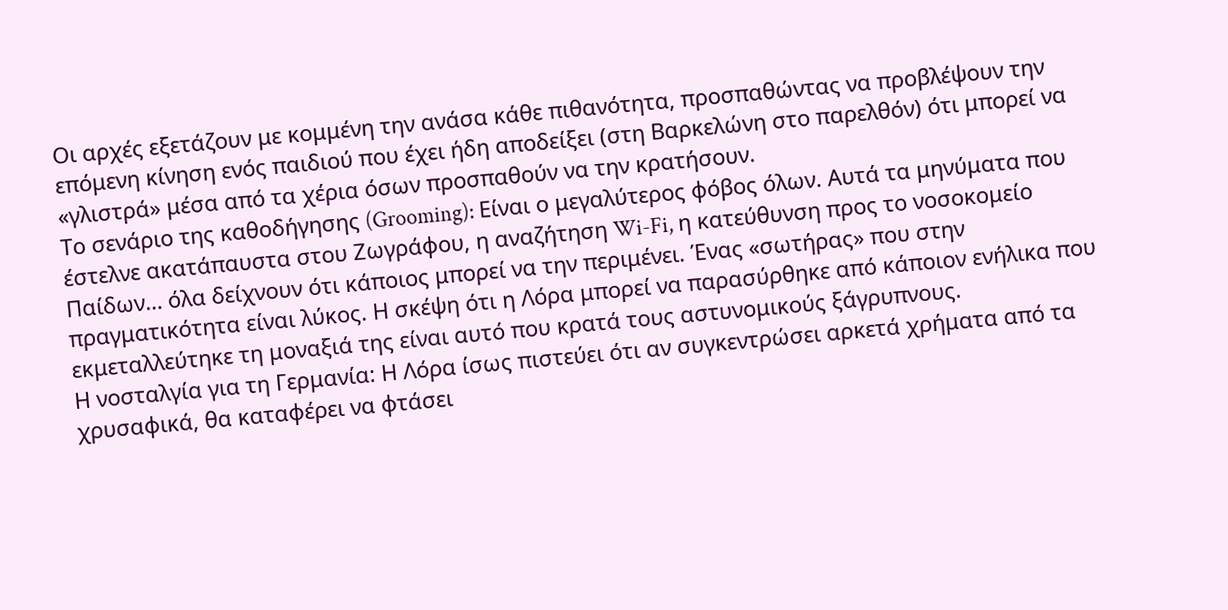Οι αρχές εξετάζουν με κομμένη την ανάσα κάθε πιθανότητα, προσπαθώντας να προβλέψουν την επόμενη κίνηση ενός παιδιού που έχει ήδη αποδείξει (στη Βαρκελώνη στο παρελθόν) ότι μπορεί να «γλιστρά» μέσα από τα χέρια όσων προσπαθούν να την κρατήσουν.
Το σενάριο της καθοδήγησης (Grooming): Είναι ο μεγαλύτερος φόβος όλων. Αυτά τα μηνύματα που έστελνε ακατάπαυστα στου Ζωγράφου, η αναζήτηση Wi-Fi, η κατεύθυνση προς το νοσοκομείο Παίδων… όλα δείχνουν ότι κάποιος μπορεί να την περιμένει. Ένας «σωτήρας» που στην πραγματικότητα είναι λύκος. Η σκέψη ότι η Λόρα μπορεί να παρασύρθηκε από κάποιον ενήλικα που εκμεταλλεύτηκε τη μοναξιά της είναι αυτό που κρατά τους αστυνομικούς ξάγρυπνους.
Η νοσταλγία για τη Γερμανία: Η Λόρα ίσως πιστεύει ότι αν συγκεντρώσει αρκετά χρήματα από τα χρυσαφικά, θα καταφέρει να φτάσει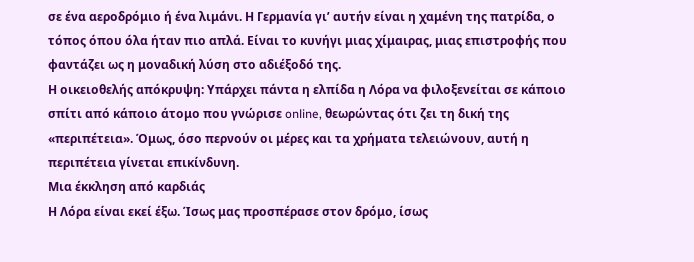σε ένα αεροδρόμιο ή ένα λιμάνι. Η Γερμανία γι’ αυτήν είναι η χαμένη της πατρίδα, ο τόπος όπου όλα ήταν πιο απλά. Είναι το κυνήγι μιας χίμαιρας, μιας επιστροφής που φαντάζει ως η μοναδική λύση στο αδιέξοδό της.
Η οικειοθελής απόκρυψη: Υπάρχει πάντα η ελπίδα η Λόρα να φιλοξενείται σε κάποιο σπίτι από κάποιο άτομο που γνώρισε online, θεωρώντας ότι ζει τη δική της «περιπέτεια». Όμως, όσο περνούν οι μέρες και τα χρήματα τελειώνουν, αυτή η περιπέτεια γίνεται επικίνδυνη.
Μια έκκληση από καρδιάς
Η Λόρα είναι εκεί έξω. Ίσως μας προσπέρασε στον δρόμο, ίσως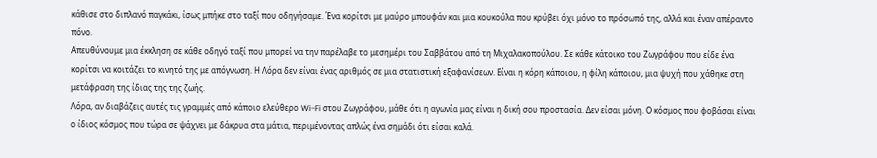κάθισε στο διπλανό παγκάκι, ίσως μπήκε στο ταξί που οδηγήσαμε. Ένα κορίτσι με μαύρο μπουφάν και μια κουκούλα που κρύβει όχι μόνο το πρόσωπό της, αλλά και έναν απέραντο πόνο.
Απευθύνουμε μια έκκληση σε κάθε οδηγό ταξί που μπορεί να την παρέλαβε το μεσημέρι του Σαββάτου από τη Μιχαλακοπούλου. Σε κάθε κάτοικο του Ζωγράφου που είδε ένα κορίτσι να κοιτάζει το κινητό της με απόγνωση. Η Λόρα δεν είναι ένας αριθμός σε μια στατιστική εξαφανίσεων. Είναι η κόρη κάποιου, η φίλη κάποιου, μια ψυχή που χάθηκε στη μετάφραση της ίδιας της της ζωής.
Λόρα, αν διαβάζεις αυτές τις γραμμές από κάποιο ελεύθερο Wi-Fi στου Ζωγράφου, μάθε ότι η αγωνία μας είναι η δική σου προστασία. Δεν είσαι μόνη. Ο κόσμος που φοβάσαι είναι ο ίδιος κόσμος που τώρα σε ψάχνει με δάκρυα στα μάτια, περιμένοντας απλώς ένα σημάδι ότι είσαι καλά.